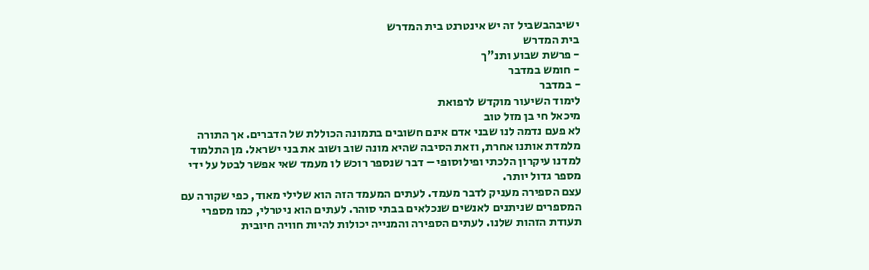ישיבהבשביל זה יש אינטרנט בית המדרש
בית המדרש
- פרשת שבוע ותנ"ך
- חומש במדבר
- במדבר
לימוד השיעור מוקדש לרפואת
מיכאל חי בן מזל טוב
לא פעם נדמה לנו שבני אדם אינם חשובים בתמונה הכוללת של הדברים. אך התורה מלמדת אותנו אחרת, וזאת הסיבה שהיא מונה שוב ושוב את בני ישראל. מן התלמוד למדנו עיקרון הלכתי ופילוסופי – דבר שנספר רוכש לו מעמד שאי אפשר לבטל על ידי מספר גדול יותר.
עצם הספירה מעניק לדבר מעמד. לעתים המעמד הזה הוא שלילי מאוד, כפי שקורה עם המספרים שניתנים לאנשים שנכלאים בבתי סוהר. לעתים הוא ניטרלי, כמו מספרי תעודת הזהות שלנו. לעתים הספירה והמנייה יכולות להיות חוויה חיובית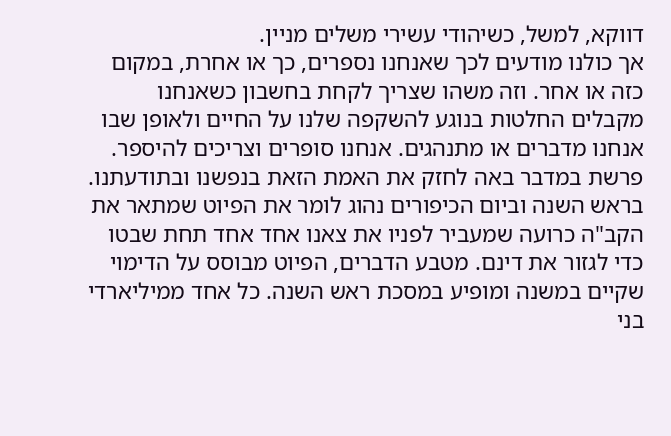דווקא, למשל, כשיהודי עשירי משלים מניין.
אך כולנו מודעים לכך שאנחנו נספרים, כך או אחרת, במקום כזה או אחר. וזה משהו שצריך לקחת בחשבון כשאנחנו מקבלים החלטות בנוגע להשקפה שלנו על החיים ולאופן שבו אנחנו מדברים או מתנהגים. אנחנו סופרים וצריכים להיספר. פרשת במדבר באה לחזק את האמת הזאת בנפשנו ובתודעתנו.
בראש השנה וביום הכיפורים נהוג לומר את הפיוט שמתאר את הקב"ה כרועה שמעביר לפניו את צאנו אחד אחד תחת שבטו כדי לגזור את דינם. מטבע הדברים, הפיוט מבוסס על הדימוי שקיים במשנה ומופיע במסכת ראש השנה. כל אחד ממיליארדי בני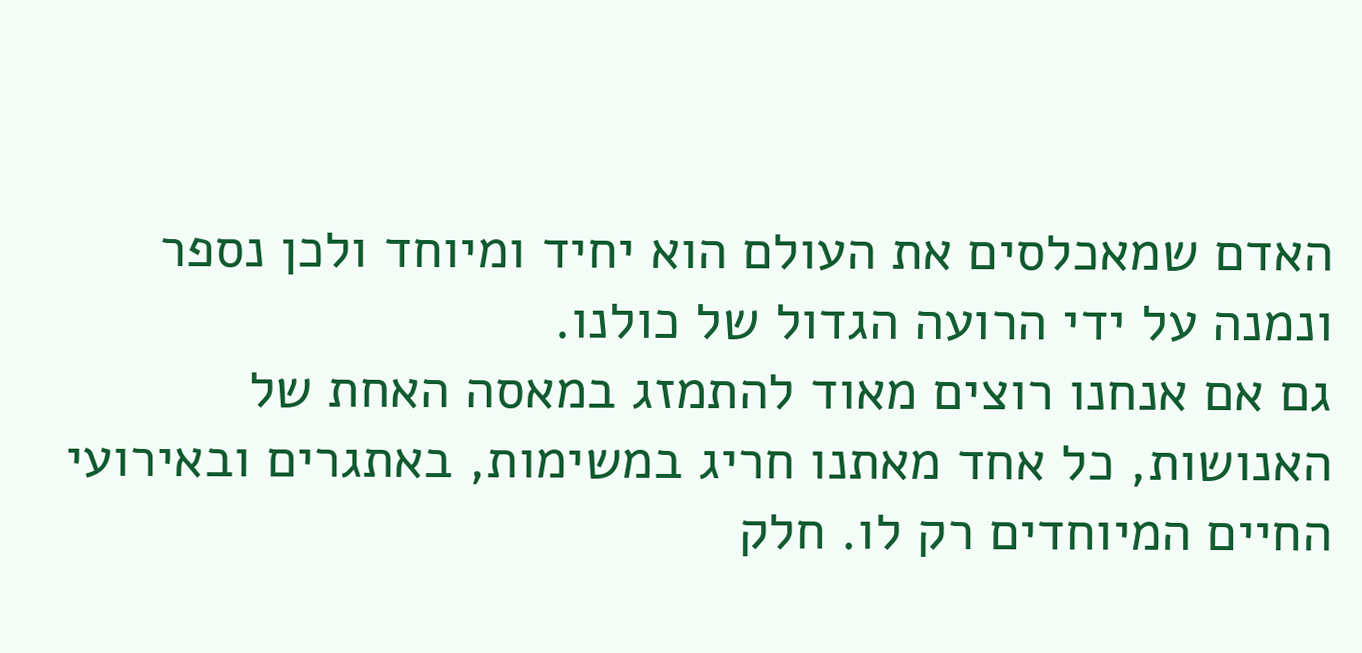האדם שמאכלסים את העולם הוא יחיד ומיוחד ולכן נספר ונמנה על ידי הרועה הגדול של כולנו.
גם אם אנחנו רוצים מאוד להתמזג במאסה האחת של האנושות, כל אחד מאתנו חריג במשימות, באתגרים ובאירועי החיים המיוחדים רק לו. חלק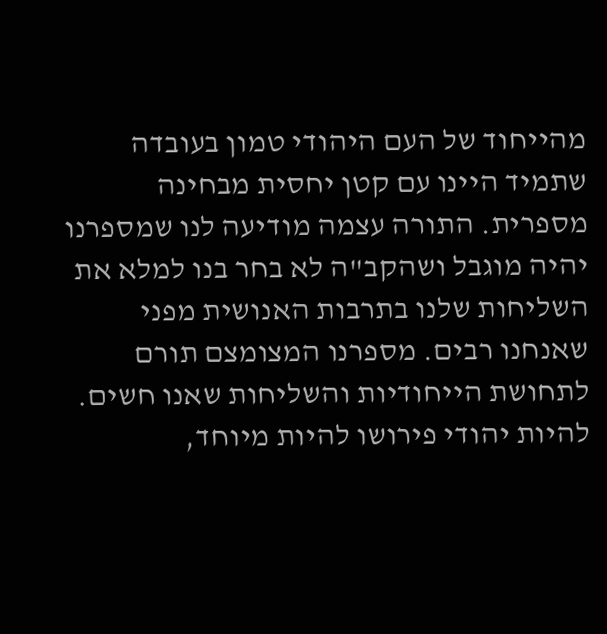מהייחוד של העם היהודי טמון בעובדה שתמיד היינו עם קטן יחסית מבחינה מספרית. התורה עצמה מודיעה לנו שמספרנו יהיה מוגבל ושהקב"ה לא בחר בנו למלא את השליחות שלנו בתרבות האנושית מפני שאנחנו רבים. מספרנו המצומצם תורם לתחושת הייחודיות והשליחות שאנו חשים.
להיות יהודי פירושו להיות מיוחד,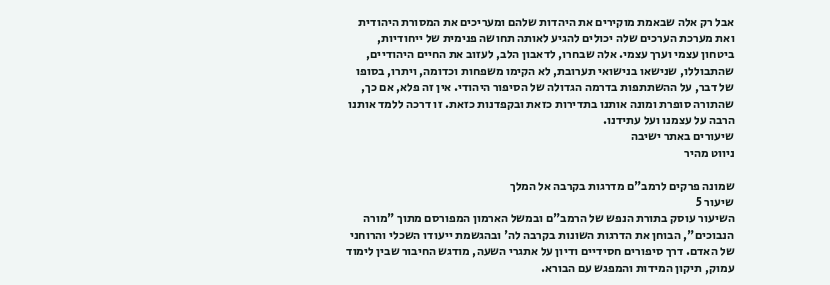אבל רק אלה שבאמת מוקירים את היהדות שלהם ומעריכים את המסורת היהודית ואת מערכת הערכים שלה יכולים להגיע לאותה תחושה פנימית של ייחודיות, ביטחון עצמי וערך עצמי. אלה שבחרו, לדאבון הלב, לעזוב את החיים היהודיים, שהתבוללו, שנישאו בנישואי תערובת, לא הקימו משפחות וכדומה, ויתרו, בסופו של דבר, על ההשתתפות בדרמה הגדולה של הסיפור היהודי. אין זה פלא, אם כך, שהתורה סופרת ומונה אותנו בתדירות כזאת ובקפדנות כזאת. זו דרכה ללמד אותנו הרבה על עצמנו ועל עתידנו.
שיעורים באתר ישיבה
ניווט מהיר

שמונה פרקים לרמב"ם מדרגות בקרבה אל המלך
שיעור 5
השיעור עוסק בתורת הנפש של הרמב"ם ובמשל הארמון המפורסם מתוך "מורה הנבוכים", הבוחן את הדרגות השונות בקרבה לה' ובהגשמת ייעודו השכלי והרוחני של האדם. דרך סיפורים חסידיים ודיון על אתגרי השעה, מודגש החיבור שבין לימוד עמוק, תיקון המידות והמפגש עם הבורא.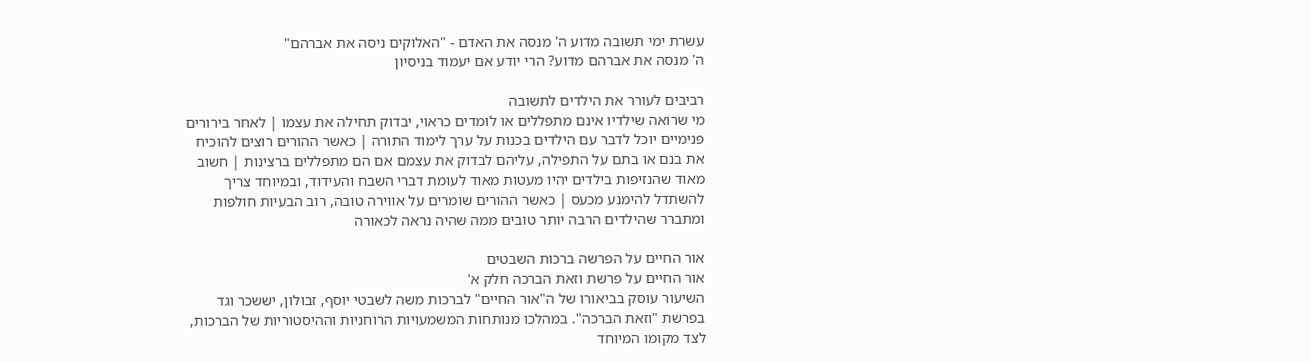עשרת ימי תשובה מדוע ה' מנסה את האדם - "האלוקים ניסה את אברהם"
ה' מנסה את אברהם מדוע? הרי יודע אם יעמוד בניסיון

רביבים לעורר את הילדים לתשובה
מי שרואה שילדיו אינם מתפללים או לומדים כראוי, יבדוק תחילה את עצמו | לאחר בירורים פנימיים יוכל לדבר עם הילדים בכנות על ערך לימוד התורה | כאשר ההורים רוצים להוכיח את בנם או בתם על התפילה, עליהם לבדוק את עצמם אם הם מתפללים ברצינות | חשוב מאוד שהנזיפות בילדים יהיו מעטות מאוד לעומת דברי השבח והעידוד, ובמיוחד צריך להשתדל להימנע מכעס | כאשר ההורים שומרים על אווירה טובה, רוב הבעיות חולפות ומתברר שהילדים הרבה יותר טובים ממה שהיה נראה לכאורה

אור החיים על הפרשה ברכות השבטים
אור החיים על פרשת וזאת הברכה חלק א'
השיעור עוסק בביאורו של ה"אור החיים" לברכות משה לשבטי יוסף, זבולון, יששכר וגד בפרשת "וזאת הברכה". במהלכו מנותחות המשמעויות הרוחניות וההיסטוריות של הברכות, לצד מקומו המיוחד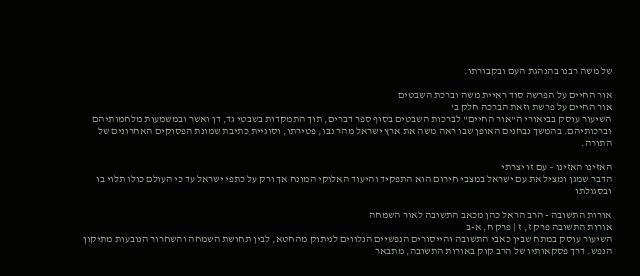של משה רבנו בהנהגת העם ובקבורתו.

אור החיים על הפרשה סוד ראיית משה וברכת השבטים
אור החיים על פרשת וזאת הברכה חלק ב'
השיעור עוסק בביאורי ה"אור החיים" לברכות השבטים בסוף ספר דברים, תוך התמקדות בשבטי גד, דן ואשר ובמשמעות מלחמותיהם וברכותיהם. בהמשך נבחנים האופן שבו ראה משה את ארץ ישראל מהר נבו, פטירתו, וסוגיית כתיבת שמונת הפסוקים האחרונים של התורה.

האזינו האזינו – עם זו יצרתי
הדבר שמגן ומציל את עם ישראל במצבי חירום הוא התפקיד והיעוד האלוקי המונח אך ורק על כתפי ישראל עד כי העולם כולו תלוי בו ובסגולתו

אורות התשובה - הרב הראל כהן מכאב התשובה לאור השמחה
אורות התשובה פרק ז, ז | פרק ח, א-ב
השיעור עוסק במתח שבין כאבי התשובה והייסורים הנפשיים הנלווים לניתוק מהחטא, לבין תחושת השמחה והשחרור הנובעות מתיקון הנפש. דרך פסקאותיו של הרב קוק באורות התשובה, מתבאר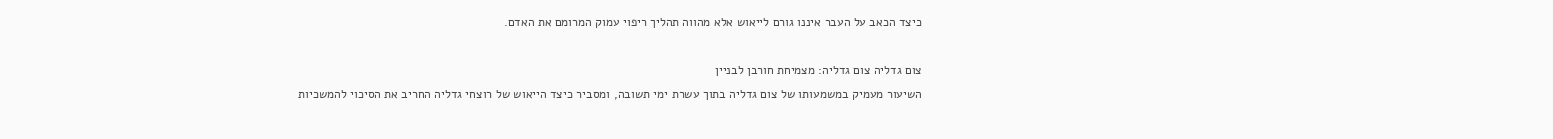כיצד הכאב על העבר איננו גורם לייאוש אלא מהווה תהליך ריפוי עמוק המרומם את האדם.

צום גדליה צום גדליה: מצמיחת חורבן לבניין
השיעור מעמיק במשמעותו של צום גדליה בתוך עשרת ימי תשובה, ומסביר כיצד הייאוש של רוצחי גדליה החריב את הסיכוי להמשכיות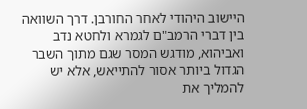היישוב היהודי לאחר החורבן. דרך השוואה בין דברי הרמב"ם לגמרא ולחטא נדב ואביהוא, מודגש המסר שגם מתוך השבר הגדול ביותר אסור להתייאש, אלא יש להמליך את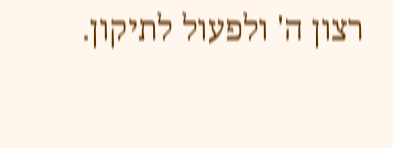רצון ה' ולפעול לתיקון.